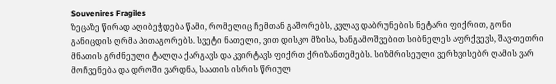Souvenires Fragiles
ზეცაზე წირად აღიბეჭდება წამი, რომელიც ჩემთან გაშორებს, კვლავ დაბრუნების ნეტარი ფიქრით, გონი განიცდის ღრმა პითაგორებს. სვეტი ნათელი, ვით დისკო მზისა, ხანგამოშვებით სიბნელეს აფრქვევს, შავ-თეთრი მნათის გრძნეული ტალღა ქარგავს და კვირტავს ფიქრთ ქრიზანთემებს. სიზმრისეული ვერხვისებრ ღამის ვარ მოჩვენება და დროში ვარდნა, საათის ისრის წრიულ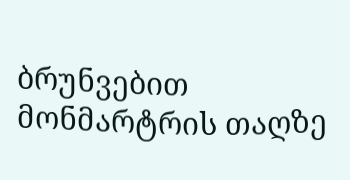ბრუნვებით მონმარტრის თაღზე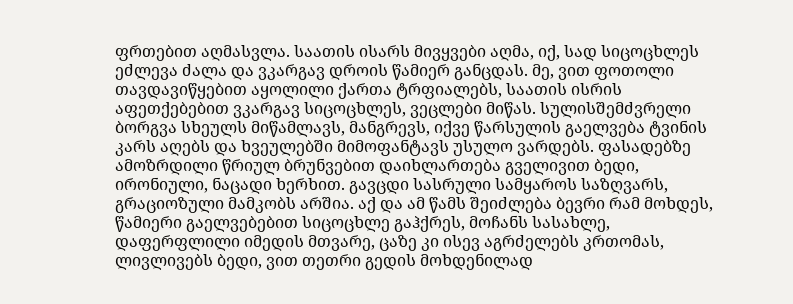ფრთებით აღმასვლა. საათის ისარს მივყვები აღმა, იქ, სად სიცოცხლეს ეძლევა ძალა და ვკარგავ დროის წამიერ განცდას. მე, ვით ფოთოლი თავდავიწყებით აყოლილი ქართა ტრფიალებს, საათის ისრის აფეთქებებით ვკარგავ სიცოცხლეს, ვეცლები მიწას. სულისშემძვრელი ბორგვა სხეულს მიწამლავს, მანგრევს, იქვე წარსულის გაელვება ტვინის კარს აღებს და ხვეულებში მიმოფანტავს უსულო ვარდებს. ფასადებზე ამოზრდილი წრიულ ბრუნვებით დაიხლართება გველივით ბედი, ირონიული, ნაცადი ხერხით. გავცდი სასრული სამყაროს საზღვარს, გრაციოზული მამკობს არშია. აქ და ამ წამს შეიძლება ბევრი რამ მოხდეს, წამიერი გაელვებებით სიცოცხლე გაჰქრეს, მოჩანს სასახლე, დაფერფლილი იმედის მთვარე, ცაზე კი ისევ აგრძელებს კრთომას, ლივლივებს ბედი, ვით თეთრი გედის მოხდენილად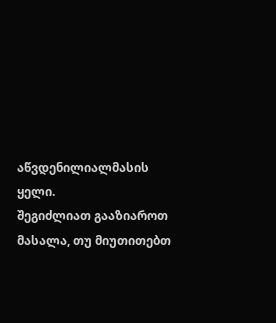აწვდენილიალმასის ყელი.
შეგიძლიათ გააზიაროთ მასალა, თუ მიუთითებთ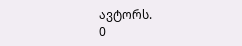ავტორს.
0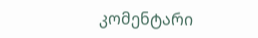კომენტარი